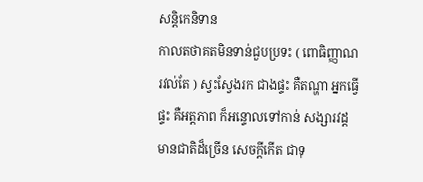សន្តិកេនិទាន
កាលតថាគតមិនទាន់ជួបប្រទះ ( ពោធិញ្ញាណ រវល់តែ ) ស្វះស្វែងរក ជាងផ្ទះ គឺតណ្ហា អ្នកធ្វើផ្ទះ គឺអត្តភាព ក៏អន្ទោលទៅកាន់ សង្សារវដ្តមានជាតិដ៏ច្រើន សេចក្តីកើត ជាទុ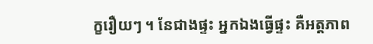ក្ខរឿយៗ ។ នែជាងផ្ទះ អ្នកឯងធ្វើផ្ទះ គឺអត្តភាព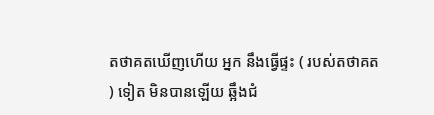តថាគតឃើញហើយ អ្នក នឹងធ្វើផ្ទះ ( របស់តថាគត ) ទៀត មិនបានឡើយ ឆ្អឹងជំ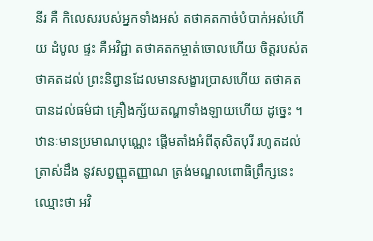នីរ គឺ កិលេសរបស់អ្នកទាំងអស់ តថាគតកាច់បំបាក់អស់ហើយ ដំបូល ផ្ទះ គឺអវិជ្ជា តថាគតកម្ចាត់ចោលហើយ ចិត្តរបស់តថាគតដល់ ព្រះនិព្វានដែលមានសង្ខារប្រាសហើយ តថាគតបានដល់ធម៌ជា គ្រឿងក្ស័យតណ្ហាទាំងឡាយហើយ ដូច្នេះ ។ ឋានៈមានប្រមាណបុណ្ណេះ ផ្តើមតាំងអំពីតុសិតបុរី រហូតដល់ត្រាស់ដឹង នូវសព្វញ្ញុតញ្ញាណ ត្រង់មណ្ឌលពោធិព្រឹក្សនេះ ឈ្មោះថា អវិ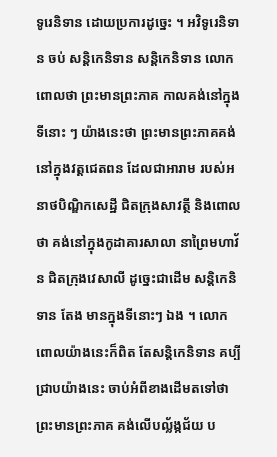ទូរេនិទាន ដោយប្រការដូច្នេះ ។ អវិទូរេនិទាន ចប់ សន្តិកេនិទាន សន្តិកេនិទាន លោកពោលថា ព្រះមានព្រះភាគ កាលគង់នៅក្នុងទីនោះ ៗ យ៉ាងនេះថា ព្រះមានព្រះភាគគង់នៅក្នុងវត្តជេតពន ដែលជាអារាម របស់អនាថបិណ្ឌិកសេដ្ឋី ជិតក្រុងសាវត្ថី និងពោលថា គង់នៅក្នុងកូដាគារសាលា នាព្រៃមហាវ័ន ជិតក្រុងវេសាលី ដូច្នេះជាដើម សន្តិកេនិទាន តែង មានក្នុងទីនោះៗ ឯង ។ លោកពោលយ៉ាងនេះក៏ពិត តែសន្តិកេនិទាន គប្បី ជ្រាបយ៉ាងនេះ ចាប់អំពីខាងដើមតទៅថា ព្រះមានព្រះភាគ គង់លើបល្ល័ង្កជ័យ ប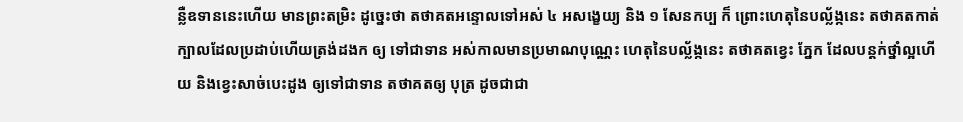ន្លឺឧទាននេះហើយ មានព្រះតម្រិះ ដូច្នេះថា តថាគតអន្ទោលទៅអស់ ៤ អសង្ខេយ្យ និង ១ សែនកប្ប ក៏ ព្រោះហេតុនៃបល្ល័ង្កនេះ តថាគតកាត់ក្បាលដែលប្រដាប់ហើយត្រង់ដងក ឲ្យ ទៅជាទាន អស់កាលមានប្រមាណបុណ្ណេះ ហេតុនៃបល្ល័ង្កនេះ តថាគតខ្វេះ ភ្នែក ដែលបន្តក់ថ្នាំល្អហើយ និងខ្វេះសាច់បេះដូង ឲ្យទៅជាទាន តថាគតឲ្យ បុត្រ ដូចជាជា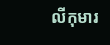លីកុមារ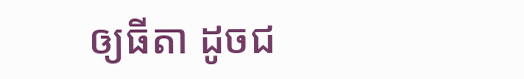ឲ្យធីតា ដូចជ